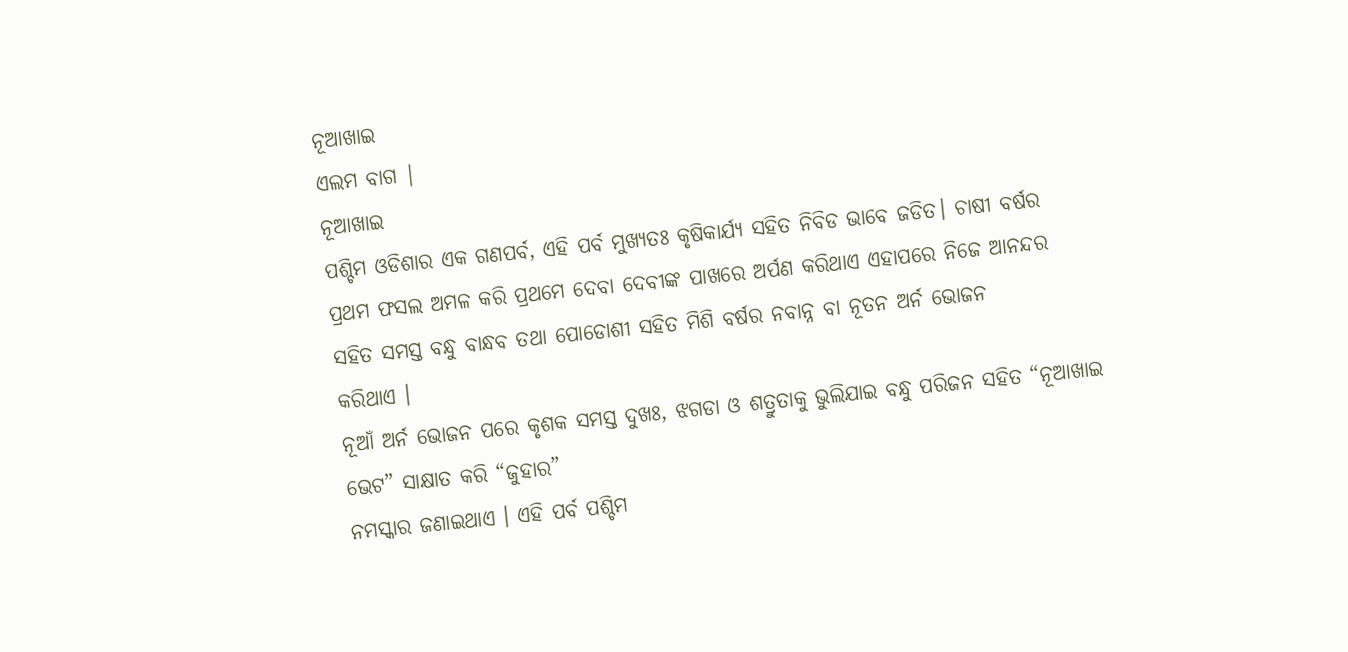ନୂଆଖାଇ
ଏଲମ ବାଗ |
ନୂଆଖାଇ
ପଶ୍ଚିମ ଓଡିଶାର ଏକ ଗଣପର୍ବ, ଏହି ପର୍ବ ମୁଖ୍ୟତଃ କୃଷିକାର୍ଯ୍ୟ ସହିତ ନିବିଡ ଭାବେ ଜଡିତ। ଚାଷୀ ବର୍ଷର
ପ୍ରଥମ ଫସଲ ଅମଳ କରି ପ୍ରଥମେ ଦେବା ଦେବୀଙ୍କ ପାଖରେ ଅର୍ପଣ କରିଥାଏ ଏହାପରେ ନିଜେ ଆନନ୍ଦର
ସହିତ ସମସ୍ତ ବନ୍ଧୁ ବାନ୍ଧବ ତଥା ପୋଡୋଶୀ ସହିତ ମିଶି ବର୍ଷର ନବାନ୍ନ ବା ନୂତନ ଅର୍ନ ଭୋଜନ
କରିଥାଏ ।
ନୂଆଁ ଅର୍ନ ଭୋଜନ ପରେ କୃଶକ ସମସ୍ତ ଦୁଖଃ, ଝଗଡା ଓ ଶତ୍ରୁତାକୁ ଭୁଲିଯାଇ ବନ୍ଧୁ ପରିଜନ ସହିତ “ନୂଆଖାଇ
ଭେଟ” ସାକ୍ଷାତ କରି “ଜୁହାର”
ନମସ୍କାର ଜଣାଇଥାଏ । ଏହି ପର୍ବ ପଶ୍ଚିମ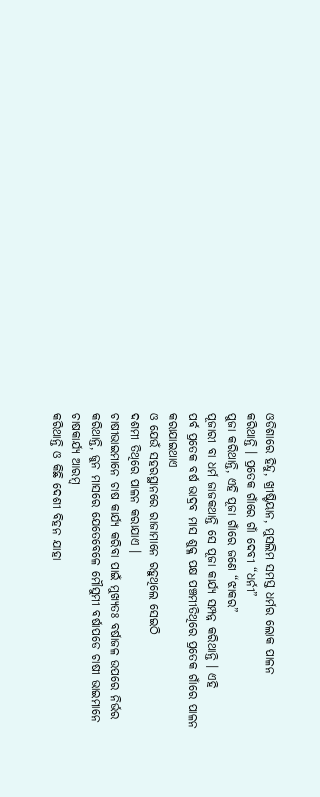ଓଡିଶାରେ ହିନ୍ଦୁ, ଖ୍ରୀଷ୍ଟିୟାନ, ମୁସଲିମ ସମସ୍ତ ଧର୍ମର ଲୋକ ପାଳନ
କରିଥାନ୍ତି । ପ୍ରତେକ ଗାଁରେ ଗାଁ ଦେବୀ “ଧର୍ନୀ”
ପୁଜା କରିଥାନ୍ତି, ଏହି ପୂଜା ଗାଁରେ ଜଣେ “ଝାକର”
ପୂଜାରୀ ବା ଧର୍ମ ଜାଜକଥାନ୍ତି ସେ ପୂଜା କାର୍ଯ୍ୟ ସମ୍ପନ୍ନ କରିଥାନ୍ତି । ଏହି
ପର୍ବ ପ୍ରତେକ ବର୍ଷ ଭାଦ୍ରବ ମାସ ଶୁକ୍ଳ ପକ୍ଷ ପଞ୍ଚମୀତିଥିରେ ପ୍ରତେକ ଗାଁରେ ପାଳନ କରାଯାଇଥାଏ
ଓ ଯେଉଁ ସହରସ୍ଥାନରେ ରାଜାମାନେ ରହୁଥିଲେ ସେଇଠି
ଦଶମୀ ତିଥିରେ ପାଳନ କରାଯାଏ ।
ଚାଷୀଭାଇମାନେ ଚାଷ କାର୍ଯ୍ୟ କରିବା ପାଇଁ ମୁଖ୍ୟତଃ ବର୍ଷାଜଳ ଉପରେ ନିର୍ଭର କରିଥାନ୍ତି, ଜୁନ ମାସରେ ଯେତେବେଳେ ମୌସୁମୀ ବର୍ଷାପଡେ ଚାଷୀ ଭାଇମାନେ ଚାଷକାର୍ଯ୍ୟ ଆରମ୍ବ
କରିଥାନ୍ତି ଓ କିଛି ଦେଶୀ ବିହନ ଯାହା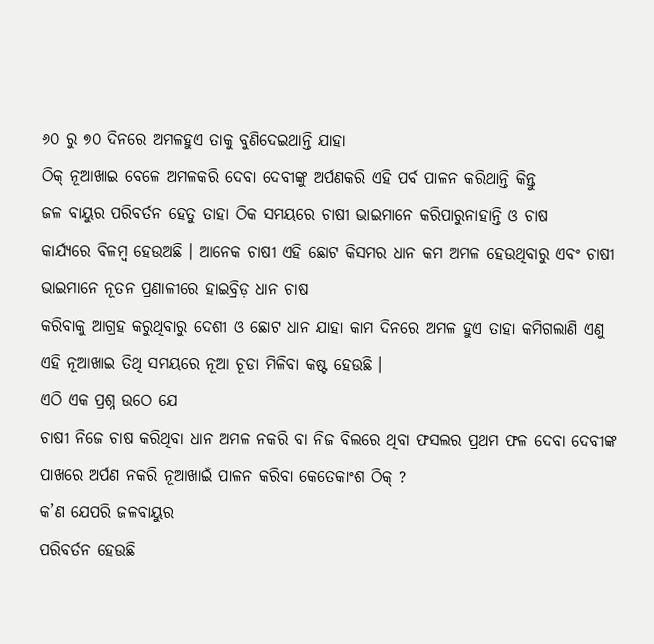୬୦ ରୁ ୭୦ ଦିନରେ ଅମଳହୁଏ ତାକୁ ବୁଣିଦେଇଥାନ୍ତି ଯାହା
ଠିକ୍ ନୂଆଖାଇ ବେଳେ ଅମଳକରି ଦେବା ଦେବୀଙ୍କୁ ଅର୍ପଣକରି ଏହି ପର୍ବ ପାଳନ କରିଥାନ୍ତି କିନ୍ତୁ
ଜଳ ବାୟୁର ପରିବର୍ତନ ହେତୁ ତାହା ଠିକ ସମୟରେ ଚାଷୀ ଭାଇମାନେ କରିପାରୁନାହାନ୍ତି ଓ ଚାଷ
କାର୍ଯ୍ୟରେ ବିଳମ୍ବ ହେଉଅଛି । ଆନେକ ଚାଷୀ ଏହି ଛୋଟ କିସମର ଧାନ କମ ଅମଳ ହେଉଥିବାରୁ ଏବଂ ଚାଷୀ
ଭାଇମାନେ ନୂତନ ପ୍ରଣାଳୀରେ ହାଇବ୍ରିଡ଼ ଧାନ ଚାଷ
କରିବାକୁ ଆଗ୍ରହ କରୁଥିବାରୁ ଦେଶୀ ଓ ଛୋଟ ଧାନ ଯାହା କାମ ଦିନରେ ଅମଳ ହୁଏ ତାହା କମିଗଲାଣି ଏଣୁ
ଏହି ନୂଆଖାଇ ତିଥି ସମୟରେ ନୂଆ ଚୂଡା ମିଳିବା କଷ୍ଟ ହେଉଛି ।
ଏଠି ଏକ ପ୍ରଶ୍ନ ଉଠେ ଯେ
ଚାଷୀ ନିଜେ ଚାଷ କରିଥିବା ଧାନ ଅମଳ ନକରି ବା ନିଜ ବିଲରେ ଥିବା ଫସଲର ପ୍ରଥମ ଫଳ ଦେବା ଦେବୀଙ୍କ
ପାଖରେ ଅର୍ପଣ ନକରି ନୂଆଖାଇଁ ପାଳନ କରିବା କେତେକାଂଶ ଠିକ୍ ?
କ’ଣ ଯେପରି ଜଳବାୟୁର
ପରିବର୍ତନ ହେଉଛି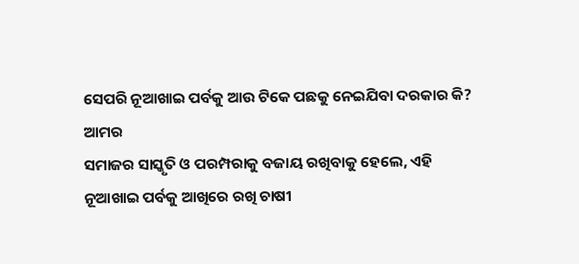ସେପରି ନୂଆଖାଇ ପର୍ବକୁ ଆଉ ଟିକେ ପଛକୁ ନେଇଯିବା ଦରକାର କି?
ଆମର
ସମାଜର ସାସ୍କୃତି ଓ ପରମ୍ପରାକୁ ବଜାୟ ରଖିବାକୁ ହେଲେ, ଏହି
ନୂଆଖାଇ ପର୍ବକୁ ଆଖିରେ ରଖି ଚାଷୀ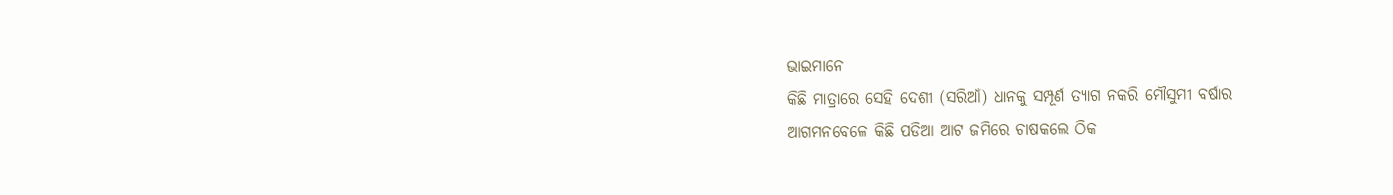ଭାଇମାନେ
କିଛି ମାତ୍ରାରେ ସେହି ଦେଶୀ (ସରିଆଁ) ଧାନକୁ ସମ୍ପୂର୍ଣ ତ୍ୟାଗ ନକରି ମୌସୁମୀ ବର୍ଷାର
ଆଗମନବେଳେ କିଛି ପଡିଆ ଆଟ ଜମିରେ ଚାଷକଲେ ଠିକ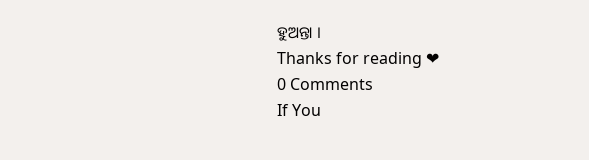ହୁଅନ୍ତା ।
Thanks for reading ❤
0 Comments
If You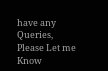have any Queries, Please Let me Know